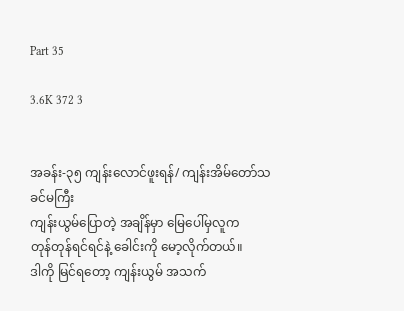Part 35

3.6K 372 3


အခန်း-၃၅ ကျန်းလောင်ဖူးရန်/ ကျန်းအိမ်တော်သခင်မကြီး
ကျန်းယွမ်ပြောတဲ့ အချိန်မှာ မြေပေါ်မှလူက
တုန်တုန်ရင်ရင်နဲ့ ခေါင်းကို မော့လိုက်တယ်။
ဒါကို မြင်ရတော့ ကျန်းယွမ် အသက်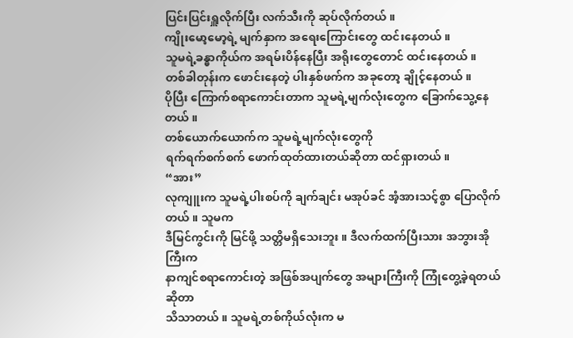ပြင်းပြင်းရှူလိုက်ပြီး လက်သီးကို ဆုပ်လိုက်တယ်။
ကျိုးမော့မော့ရဲ့ မျက်နှာက အရေးကြောင်း‌တွေ ထင်းနေတယ်။
သူမရဲ့ခန္ဓာကိုယ်က အရမ်းပိန်နေပြီး အရိုးတွေတောင် ထင်းနေတယ်။
တစ်ခါတုန်းက ဖောင်းနေတဲ့ ပါးနှစ်ဖက်က အခုတော့ ချိုင့်နေတယ်။
ပိုပြီး ကြောက်စရာကောင်းတာက သူမရဲ့မျက်လုံးတွေက ခြောက်သွေ့နေတယ်။
တစ်ယောက်ယောက်က သူမရဲ့မျက်လုံးတွေကို
ရက်ရက်စက်စက် ဖောက်ထုတ်ထားတယ်ဆိုတာ ထင်ရှားတယ်။
“အား”
လုကျူးက သူမရဲ့ပါးစပ်ကို ချက်ချင်း မအုပ်ခင် အံ့အားသင့်စွာ ပြောလိုက်တယ်။ သူမက
ဒီမြင်ကွင်းကို မြင်ဖို့ သတ္တိမရှိသေးဘူး။ ဒီလက်ထက်ပြီးသား အဘွားအိုကြီးက
နာကျင်စရာကောင်းတဲ့ အဖြစ်အပျက်တွေ အများကြီးကို ကြုံတွေ့ခဲ့ရတယ်ဆိုတာ
သိသာတယ်။ သူမရဲ့တစ်ကိုယ်လုံးက မ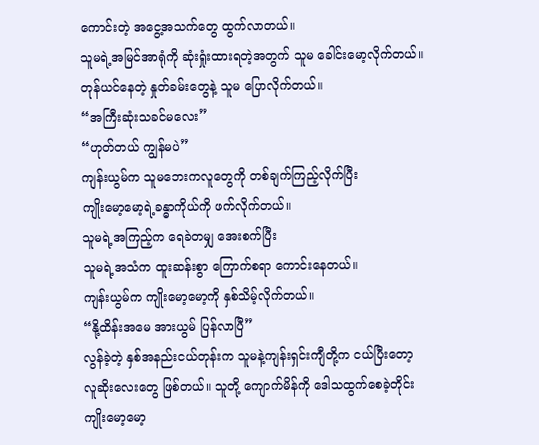ကောင်းတဲ့ အငွေ့အသက်တွေ ထွက်လာတယ်။
သူမရဲ့အမြင်အာရုံကို ဆုံးရှုံးထားရတဲ့အတွက် သူမ ခေါင်းမော့လိုက်တယ်။
တုန်ယင်နေတဲ့ နှုတ်ခမ်းတွေနဲ့ သူမ ပြောလိုက်တယ်။
“အကြီးဆုံးသခင်မလေး”
“ဟုတ်တယ် ကျွန်မပဲ”
ကျန်းယွမ်က သူမဘေးကလူတွေကို တစ်ချက်ကြည့်လိုက်ပြီး
ကျိုးမော့မော့ရဲ့ခန္ဓာကိုယ်ကို ဖက်လိုက်တယ်။
သူမရဲ့အကြည့်က ရေခဲတမျှ အေးစက်ပြီး
သူမရဲ့အသံက ထူးဆန်းစွာ ကြောက်စရာ ကောင်းနေတယ်။
ကျန်းယွမ်က ကျိုးမော့မော့ကို နှစ်သိမ့်လိုက်တယ်။
“နို့ထိန်းအမေ အားယွမ် ပြန်လာပြီ”
လွန်ခဲ့တဲ့ နှစ်အနည်းငယ်တုန်းက သူမနဲ့ကျန်းရှင်းကျီတို့က ငယ်ပြီးတော့
လူဆိုးလေးတွေ ဖြစ်တယ်။ သူတို့ ကျောက်မိန်ကို ဒေါသထွက်စေခဲ့တိုင်း
ကျိုးမော့မော့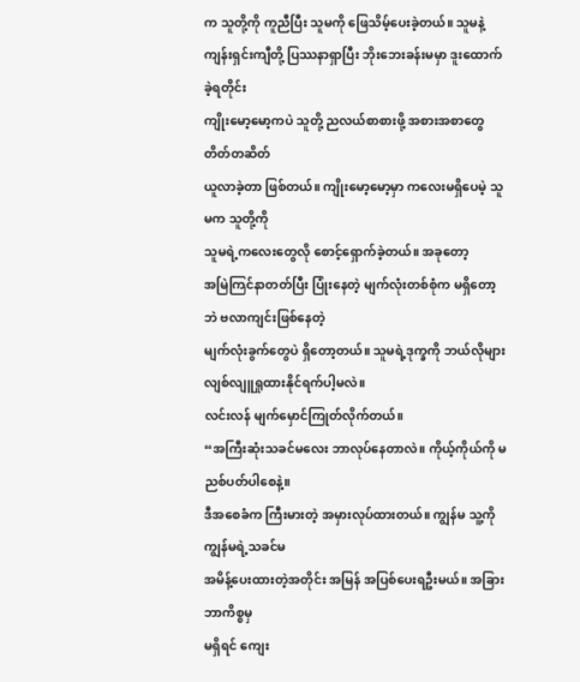က သူတို့ကို ကူညီပြီး သူမကို ဖြေသိမ့်ပေးခဲ့တယ်။ သူမနဲ့
ကျန်းရှင်းကျီတို့ ပြဿနာရှာပြီး ဘိုးဘေးခန်းမမှာ ဒူးထောက်ခဲ့ရတိုင်း
ကျိုးမော့မော့ကပဲ သူတို့ ညလယ်စာစားဖို့ အစားအစာတွေ တိတ်တဆိတ်
ယူလာခဲ့တာ ဖြစ်တယ်။ ကျိုးမော့မော့မှာ ကလေးမရှိပေမဲ့ သူမက သူတို့ကို
သူမရဲ့ကလေးတွေလို စောင့်ရှောက်ခဲ့တယ်။ အခုတော့
အမြဲကြင်နာတတ်ပြီး ပြုံးနေတဲ့ မျက်လုံးတစ်စုံက မရှိတော့ဘဲ ဗလာကျင်းဖြစ်နေတဲ့
မျက်လုံးခွက်တွေပဲ ရှိတော့တယ်။ သူမရဲ့ဒုက္ခကို ဘယ်လိုများ
လျစ်လျူရှုထားနိုင်ရက်ပါ့မလဲ။
လင်းလန် မျက်မှောင်ကြုတ်လိုက်တယ်။
“အကြီးဆုံးသခင်မလေး ဘာလုပ်နေတာလဲ။ ကိုယ့်ကိုယ်ကို မညစ်ပတ်ပါစေနဲ့။
ဒီအစေခံက ကြီးမားတဲ့ အမှားလုပ်ထားတယ်။ ကျွန်မ သူ့ကို ကျွန်မရဲ့သခင်မ
အမိန့်ပေးထားတဲ့အတိုင်း အမြန် အပြစ်ပေးရဦးမယ်။ အခြား ဘာကိစ္စမှ
မရှိရင်‌ ကျေး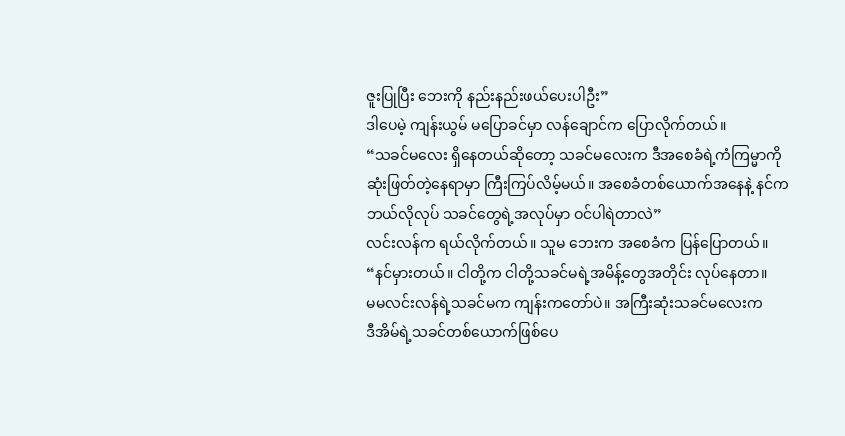ဇူးပြုပြီး ဘေးကို နည်းနည်းဖယ်ပေးပါဦး”
ဒါပေမဲ့ ကျန်းယွမ် မပြောခင်မှာ လန်ချောင်က ပြောလိုက်တယ်။
“သခင်မလေး ရှိနေတယ်ဆိုတော့ သခင်မလေးက ဒီအစေခံရဲ့ကံကြမ္မာကို
ဆုံးဖြတ်တဲ့နေရာမှာ ကြီးကြပ်လိမ့်မယ်။ အစေခံတစ်ယောက်အနေနဲ့ နင်က
ဘယ်လိုလုပ် သခင်တွေရဲ့အလုပ်မှာ ဝင်ပါရဲတာလဲ”
လင်းလန်က ရယ်လိုက်တယ်။ သူမ ဘေးက အစေခံက ပြန်ပြောတယ်။
“နင်မှားတယ်။ ငါတို့က ငါတို့သခင်မရဲ့အမိန့်တွေအတိုင်း လုပ်နေတာ။
မမလင်းလန်ရဲ့သခင်မက ကျန်းကတော်ပဲ။ အကြီးဆုံးသခင်မလေးက
ဒီအိမ်ရဲ့သခင်တစ်ယောက်ဖြစ်ပေ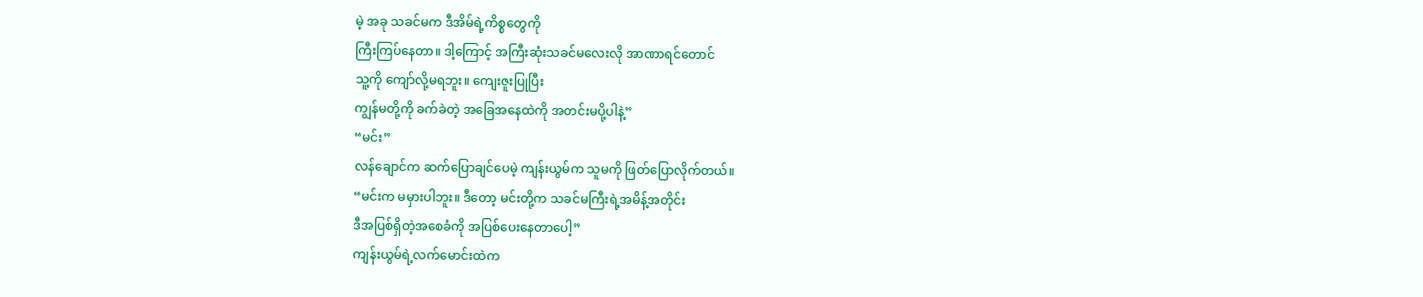မဲ့ အခု သခင်မက ဒီအိမ်ရဲ့ကိစ္စတွေကို
ကြီးကြပ်နေတာ။ ဒါ့ကြောင့် အကြီးဆုံးသခင်မလေးလို အာဏာရင်တောင်
သူ့ကို ကျော်လို့မရဘူး။ ကျေးဇူးပြုပြီး
ကျွန်မတို့ကို ခက်ခဲတဲ့ အခြေအနေထဲကို အတင်းမပို့ပါနဲ့”
“မင်း”
လန်ချောင်က ဆက်ပြောချင်ပေမဲ့ ကျန်းယွမ်က သူမကို ဖြတ်ပြောလိုက်တယ်။
“မင်းက မမှားပါဘူး။ ဒီတော့ မင်းတို့က သခင်မကြီးရဲ့အမိန့်အတိုင်း
ဒီအပြစ်ရှိတဲ့အစေခံကို အပြစ်ပေးနေတာပေါ့”
ကျန်းယွမ်ရဲ့လက်မောင်းထဲက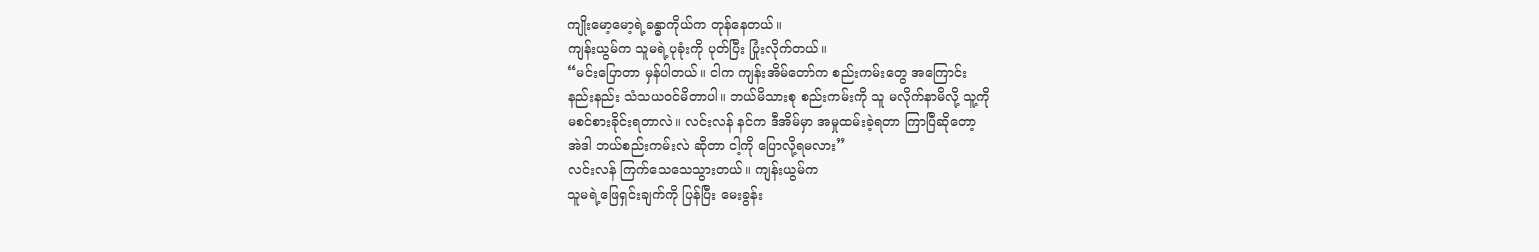ကျိုးမော့မော့ရဲ့ခန္ဓာကိုယ်က တုန်နေတယ်။
ကျန်းယွမ်က သူမရဲ့ပုခုံးကို ပုတ်ပြီး ပြုံးလိုက်တယ်။
“မင်းပြောတာ မှန်ပါတယ်။ ငါက ကျန်းအိမ်တော်က စည်းကမ်းတွေ အကြောင်း
နည်းနည်း သံသယဝင်မိတာပါ။ ဘယ်မိသားစု စည်းကမ်းကို သူ မလိုက်နာမိလို့ သူ့ကို
မစင်စားခိုင်းရတာလဲ။ လင်းလန် နင်က ဒီအိမ်မှာ အမှုထမ်းခဲ့ရတာ ကြာပြီဆိုတော့
အဲဒါ ဘယ်စည်းကမ်းလဲ ဆိုတာ ငါ့ကို ပြောလို့ရမလား”
လင်းလန် ကြက်သေသေသွားတယ်။ ကျန်းယွမ်က
သူမရဲ့ဖြေရှင်းချက်ကို ပြန်ပြီး မေးခွန်း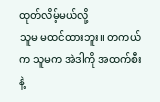ထုတ်လိမ့်မယ်လို့
သူမ မထင်ထားဘူး။ တကယ်က သူမက အဲဒါကို အထက်စီးနဲ့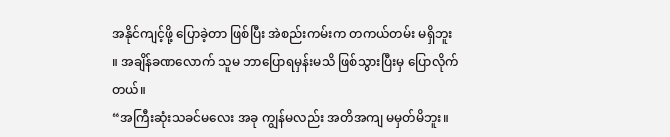အနိုင်ကျင့်ဖို့ ပြောခဲ့တာ ဖြစ်ပြီး အဲစည်းကမ်းက တကယ်တမ်း မရှိဘူး
။ အချိန်ခဏလောက် သူမ ဘာပြောရမှန်းမသိ ဖြစ်သွားပြီးမှ ပြောလိုက်တယ်။
“အကြီးဆုံးသခင်မလေး အခု ကျွန်မလည်း အတိအကျ မမှတ်မိဘူး။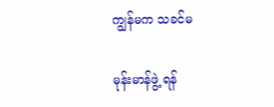ကျွန်မက သခင်မ

မုန်းမာန်ဖွဲ့ ရန်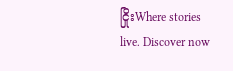ငြိုးWhere stories live. Discover now